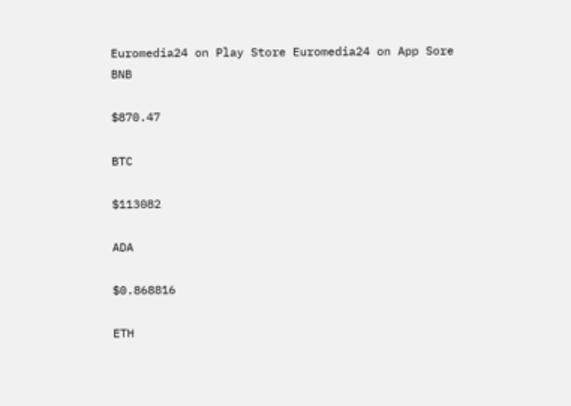Euromedia24 on Play Store Euromedia24 on App Sore
BNB

$870.47

BTC

$113082

ADA

$0.868816

ETH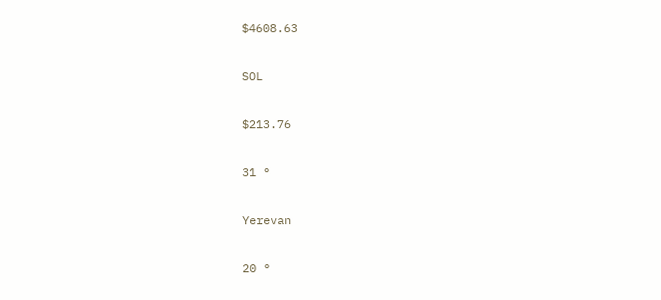$4608.63

SOL

$213.76

31 °

Yerevan

20 °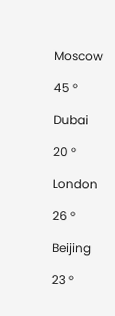Moscow

45 °

Dubai

20 °

London

26 °

Beijing

23 °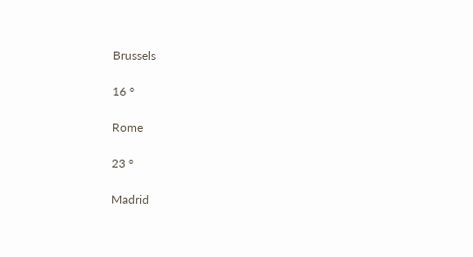Brussels

16 °

Rome

23 °

Madrid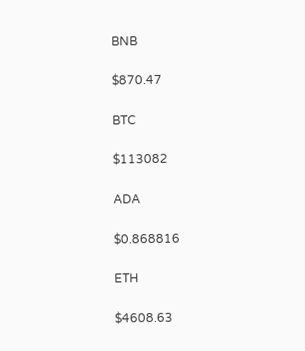BNB

$870.47

BTC

$113082

ADA

$0.868816

ETH

$4608.63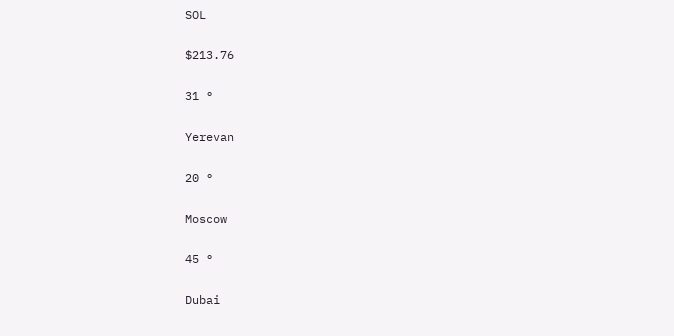SOL

$213.76

31 °

Yerevan

20 °

Moscow

45 °

Dubai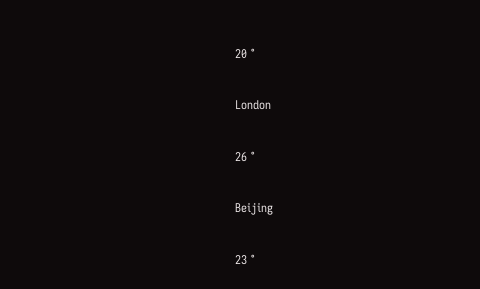20 °

London

26 °

Beijing

23 °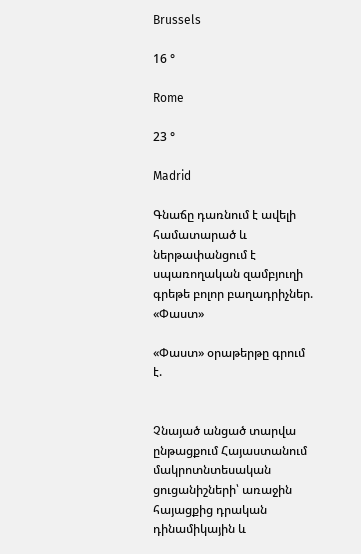Brussels

16 °

Rome

23 °

Madrid

Գնաճը դառնում է ավելի համատարած և ներթափանցում է սպառողական զամբյուղի գրեթե բոլոր բաղադրիչներ. «Փաստ»

«Փաստ» օրաթերթը գրում է.


Չնայած անցած տարվա ընթացքում Հայաստանում մակրոտնտեսական ցուցանիշների՝ առաջին հայացքից դրական դինամիկային և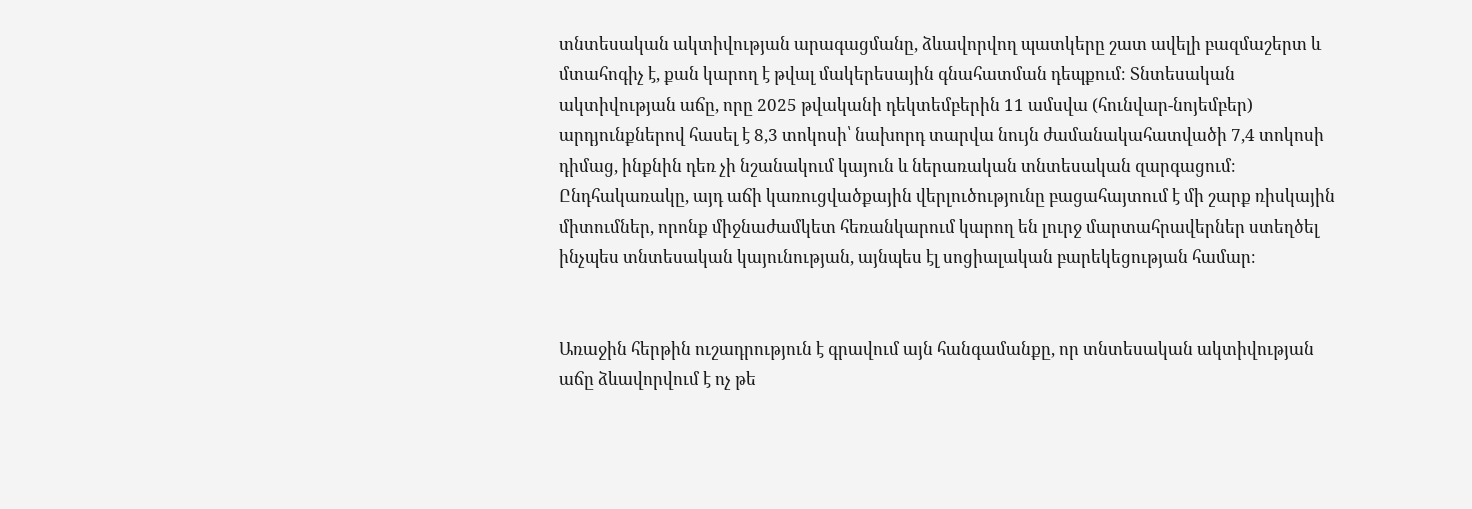տնտեսական ակտիվության արագացմանը, ձևավորվող պատկերը շատ ավելի բազմաշերտ և մտահոգիչ է, քան կարող է թվալ մակերեսային գնահատման դեպքում։ Տնտեսական ակտիվության աճը, որը 2025 թվականի դեկտեմբերին 11 ամսվա (հունվար-նոյեմբեր) արդյունքներով հասել է 8,3 տոկոսի՝ նախորդ տարվա նույն ժամանակահատվածի 7,4 տոկոսի դիմաց, ինքնին դեռ չի նշանակում կայուն և ներառական տնտեսական զարգացում։ Ընդհակառակը, այդ աճի կառուցվածքային վերլուծությունը բացահայտում է մի շարք ռիսկային միտումներ, որոնք միջնաժամկետ հեռանկարում կարող են լուրջ մարտահրավերներ ստեղծել ինչպես տնտեսական կայունության, այնպես էլ սոցիալական բարեկեցության համար։


Առաջին հերթին ուշադրություն է գրավում այն հանգամանքը, որ տնտեսական ակտիվության աճը ձևավորվում է ոչ թե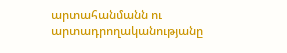արտահանմանն ու արտադրողականությանը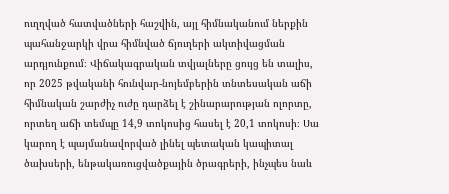ուղղված հատվածների հաշվին, այլ հիմնականում ներքին պահանջարկի վրա հիմնված ճյուղերի ակտիվացման արդյունքում։ Վիճակագրական տվյալները ցույց են տալիս, որ 2025 թվականի հունվար-նոյեմբերին տնտեսական աճի հիմնական շարժիչ ուժը դարձել է շինարարության ոլորտը, որտեղ աճի տեմպը 14,9 տոկոսից հասել է 20,1 տոկոսի։ Սա կարող է պայմանավորված լինել պետական կապիտալ ծախսերի, ենթակառուցվածքային ծրագրերի, ինչպես նաև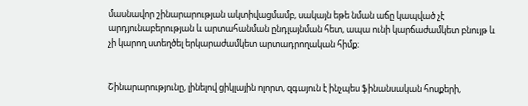մասնավոր շինարարության ակտիվացմամբ, սակայն եթե նման աճը կապված չէ արդյունաբերության և արտահանման ընդլայնման հետ, ապա ունի կարճաժամկետ բնույթ և չի կարող ստեղծել երկարաժամկետ արտադրողական հիմք։


Շինարարությունը, լինելով ցիկլային ոլորտ, զգայուն է ինչպես ֆինանսական հոսքերի,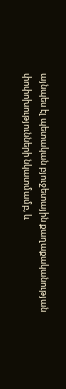այնպես էլ պետական բյուջետային քաղաքականության փոփոխությունների նկատմամբ, և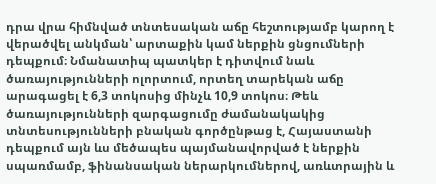դրա վրա հիմնված տնտեսական աճը հեշտությամբ կարող է վերածվել անկման՝ արտաքին կամ ներքին ցնցումների դեպքում։ Նմանատիպ պատկեր է դիտվում նաև ծառայությունների ոլորտում, որտեղ տարեկան աճը արագացել է 6,3 տոկոսից մինչև 10,9 տոկոս։ Թեև ծառայությունների զարգացումը ժամանակակից տնտեսությունների բնական գործընթաց է, Հայաստանի դեպքում այն ևս մեծապես պայմանավորված է ներքին սպառմամբ, ֆինանսական ներարկումներով, առևտրային և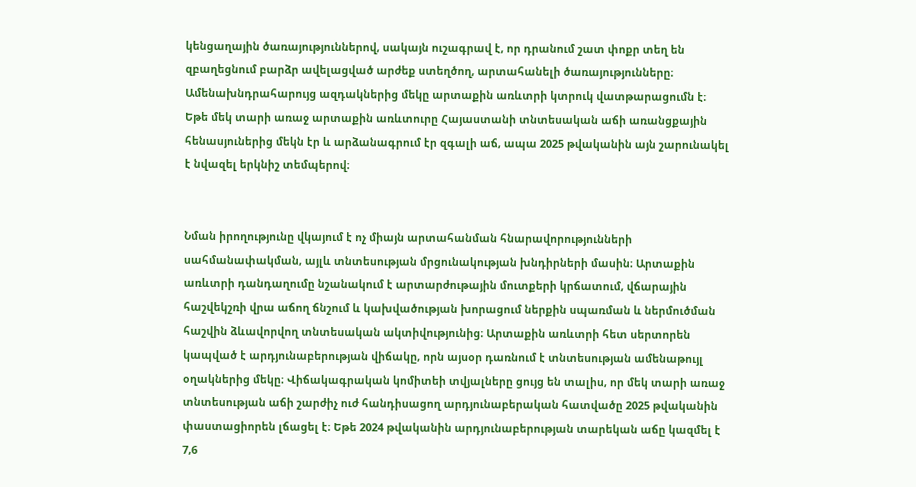կենցաղային ծառայություններով, սակայն ուշագրավ է, որ դրանում շատ փոքր տեղ են զբաղեցնում բարձր ավելացված արժեք ստեղծող, արտահանելի ծառայությունները։ Ամենախնդրահարույց ազդակներից մեկը արտաքին առևտրի կտրուկ վատթարացումն է։ Եթե մեկ տարի առաջ արտաքին առևտուրը Հայաստանի տնտեսական աճի առանցքային հենասյուներից մեկն էր և արձանագրում էր զգալի աճ, ապա 2025 թվականին այն շարունակել է նվազել երկնիշ տեմպերով։


Նման իրողությունը վկայում է ոչ միայն արտահանման հնարավորությունների սահմանափակման, այլև տնտեսության մրցունակության խնդիրների մասին։ Արտաքին առևտրի դանդաղումը նշանակում է արտարժութային մուտքերի կրճատում, վճարային հաշվեկշռի վրա աճող ճնշում և կախվածության խորացում ներքին սպառման և ներմուծման հաշվին ձևավորվող տնտեսական ակտիվությունից։ Արտաքին առևտրի հետ սերտորեն կապված է արդյունաբերության վիճակը, որն այսօր դառնում է տնտեսության ամենաթույլ օղակներից մեկը։ Վիճակագրական կոմիտեի տվյալները ցույց են տալիս, որ մեկ տարի առաջ տնտեսության աճի շարժիչ ուժ հանդիսացող արդյունաբերական հատվածը 2025 թվականին փաստացիորեն լճացել է։ Եթե 2024 թվականին արդյունաբերության տարեկան աճը կազմել է 7,6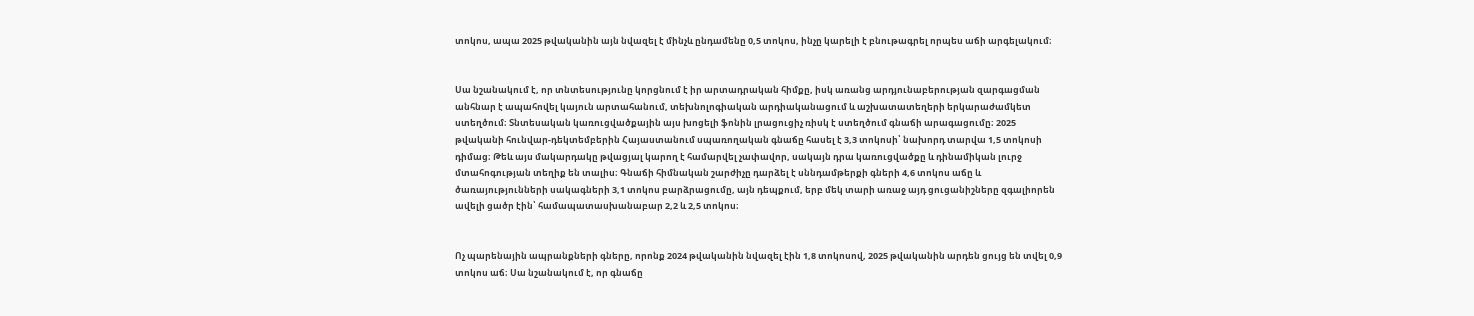տոկոս, ապա 2025 թվականին այն նվազել է մինչև ընդամենը 0,5 տոկոս, ինչը կարելի է բնութագրել որպես աճի արգելակում։


Սա նշանակում է, որ տնտեսությունը կորցնում է իր արտադրական հիմքը, իսկ առանց արդյունաբերության զարգացման անհնար է ապահովել կայուն արտահանում, տեխնոլոգիական արդիականացում և աշխատատեղերի երկարաժամկետ ստեղծում։ Տնտեսական կառուցվածքային այս խոցելի ֆոնին լրացուցիչ ռիսկ է ստեղծում գնաճի արագացումը։ 2025 թվականի հունվար-դեկտեմբերին Հայաստանում սպառողական գնաճը հասել է 3,3 տոկոսի՝ նախորդ տարվա 1,5 տոկոսի դիմաց։ Թեև այս մակարդակը թվացյալ կարող է համարվել չափավոր, սակայն դրա կառուցվածքը և դինամիկան լուրջ մտահոգության տեղիք են տալիս։ Գնաճի հիմնական շարժիչը դարձել է սննդամթերքի գների 4,6 տոկոս աճը և ծառայությունների սակագների 3,1 տոկոս բարձրացումը, այն դեպքում, երբ մեկ տարի առաջ այդ ցուցանիշները զգալիորեն ավելի ցածր էին՝ համապատասխանաբար 2,2 և 2,5 տոկոս։


Ոչ պարենային ապրանքների գները, որոնք 2024 թվականին նվազել էին 1,8 տոկոսով, 2025 թվականին արդեն ցույց են տվել 0,9 տոկոս աճ։ Սա նշանակում է, որ գնաճը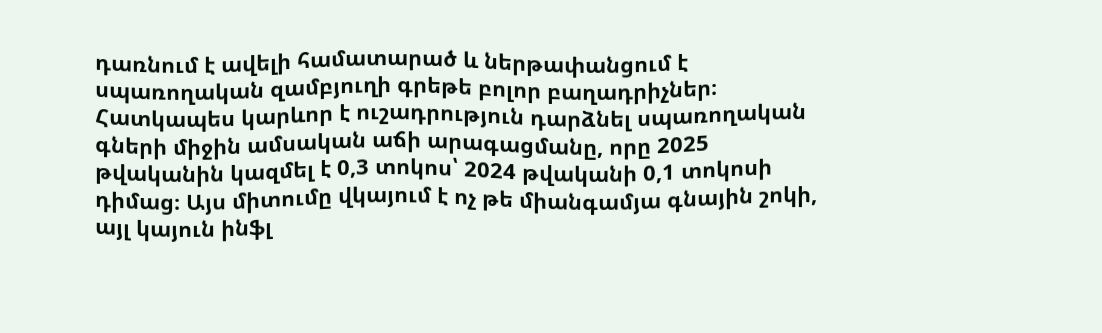դառնում է ավելի համատարած և ներթափանցում է սպառողական զամբյուղի գրեթե բոլոր բաղադրիչներ։ Հատկապես կարևոր է ուշադրություն դարձնել սպառողական գների միջին ամսական աճի արագացմանը, որը 2025 թվականին կազմել է 0,3 տոկոս՝ 2024 թվականի 0,1 տոկոսի դիմաց։ Այս միտումը վկայում է ոչ թե միանգամյա գնային շոկի, այլ կայուն ինֆլ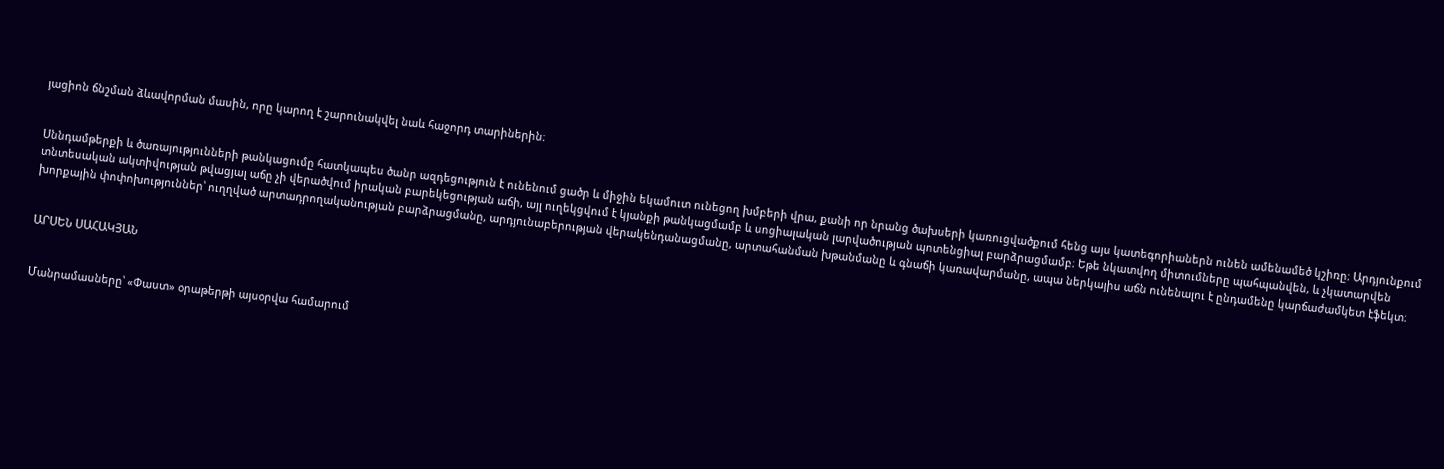յացիոն ճնշման ձևավորման մասին, որը կարող է շարունակվել նաև հաջորդ տարիներին։


Սննդամթերքի և ծառայությունների թանկացումը հատկապես ծանր ազդեցություն է ունենում ցածր և միջին եկամուտ ունեցող խմբերի վրա, քանի որ նրանց ծախսերի կառուցվածքում հենց այս կատեգորիաներն ունեն ամենամեծ կշիռը։ Արդյունքում տնտեսական ակտիվության թվացյալ աճը չի վերածվում իրական բարեկեցության աճի, այլ ուղեկցվում է կյանքի թանկացմամբ և սոցիալական լարվածության պոտենցիալ բարձրացմամբ։ Եթե նկատվող միտումները պահպանվեն, և չկատարվեն խորքային փոփոխություններ՝ ուղղված արտադրողականության բարձրացմանը, արդյունաբերության վերակենդանացմանը, արտահանման խթանմանը և գնաճի կառավարմանը, ապա ներկայիս աճն ունենալու է ընդամենը կարճաժամկետ էֆեկտ։


ԱՐՍԵՆ ՍԱՀԱԿՅԱՆ


Մանրամասները՝ «Փաստ» օրաթերթի այսօրվա համարում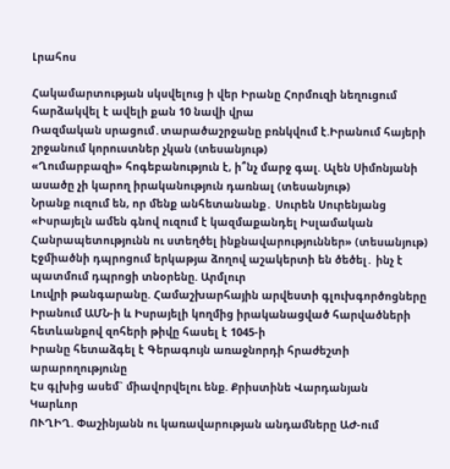Լրահոս

Հակամարտության սկսվելուց ի վեր Իրանը Հորմուզի նեղուցում հարձակվել է ավելի քան 10 նավի վրա
Ռազմական սրացում․տարածաշրջանը բռնկվում է.Իրանում հայերի շրջանում կորուստներ չկան (տեսանյութ)
«Ղումարբազի» հոգեբանություն է, ի՞նչ մարջ գալ. Ալեն Սիմոնյանի ասածը չի կարող իրականություն դառնալ (տեսանյութ)
Նրանք ուզում են, որ մենք անհետանանք․ Սուրեն Սուրենյանց
«Իսրայելն ամեն գնով ուզում է կազմաքանդել Իսլամական Հանրապետությունն ու ստեղծել ինքնավարություններ» (տեսանյութ)
Էջմիածնի դպրոցում երկաթյա ձողով աշակերտի են ծեծել․ ինչ է պատմում դպրոցի տնօրենը. Արմլուր
Լուվրի թանգարանը. Համաշխարհային արվեստի գլուխգործոցները
Իրանում ԱՄՆ-ի և Իսրայելի կողմից իրականացված հարվածների հետևանքով զոհերի թիվը հասել է 1045-ի
Իրանը հետաձգել է Գերագույն առաջնորդի հրաժեշտի արարողությունը
Էս գլխից ասեմ` միավորվելու ենք. Քրիստինե Վարդանյան
Կարևոր
ՈՒՂԻՂ. Փաշինյանն ու կառավարության անդամները ԱԺ-ում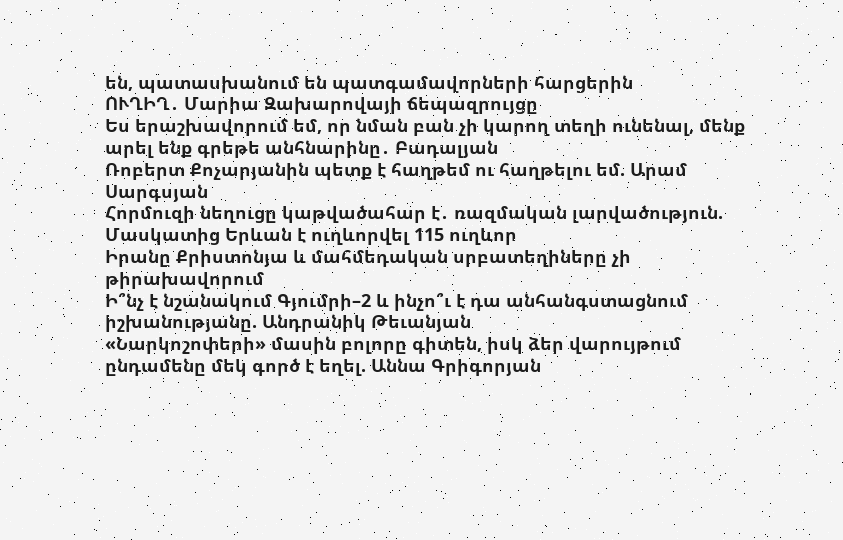են, պատասխանում են պատգամավորների հարցերին
ՈՒՂԻՂ․ Մարիա Զախարովայի ճեպազրույցը
Ես երաշխավորում եմ, որ նման բան չի կարող տեղի ունենալ, մենք արել ենք գրեթե անհնարինը․ Բադալյան
Ռոբերտ Քոչարյանին պետք է հաղթեմ ու հաղթելու եմ. Արամ Սարգսյան
Հորմուզի նեղուցը կաթվածահար է․ ռազմական լարվածություն. Մասկատից Երևան է ուղևորվել 115 ուղևոր
Իրանը Քրիստոնյա և մահմեդական սրբատեղիները չի թիրախավորում
Ի՞նչ է նշանակում Գյումրի–2 և ինչո՞ւ է դա անհանգստացնում իշխանությանը. Անդրանիկ Թեւանյան
«Նարկոշոփերի» մասին բոլորը գիտեն, իսկ ձեր վարույթում ընդամենը մեկ գործ է եղել. Աննա Գրիգորյան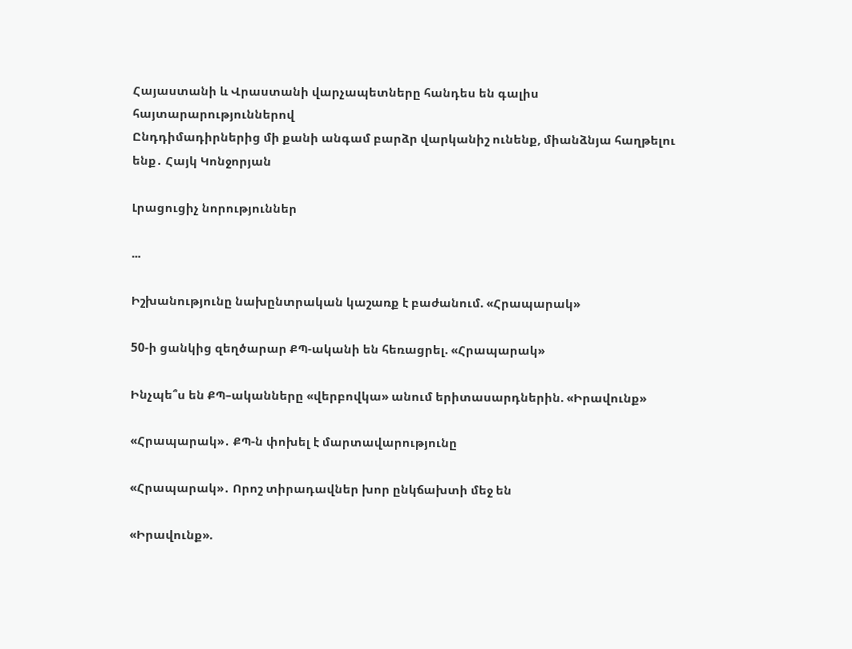Հայաստանի և Վրաստանի վարչապետները հանդես են գալիս հայտարարություններով
Ընդդիմադիրներից մի քանի անգամ բարձր վարկանիշ ունենք, միանձնյա հաղթելու ենք․ Հայկ Կոնջորյան

Լրացուցիչ նորություններ

...

Իշխանությունը նախընտրական կաշառք է բաժանում. «Հրապարակ»

50-ի ցանկից զեղծարար ՔՊ-ականի են հեռացրել. «Հրապարակ»

Ինչպե՞ս են ՔՊ–ականները «վերբովկա» անում երիտասարդներին. «Իրավունք»

«Հրապարակ»․ ՔՊ-ն փոխել է մարտավարությունը

«Հրապարակ»․ Որոշ տիրադավներ խոր ընկճախտի մեջ են

«Իրավունք».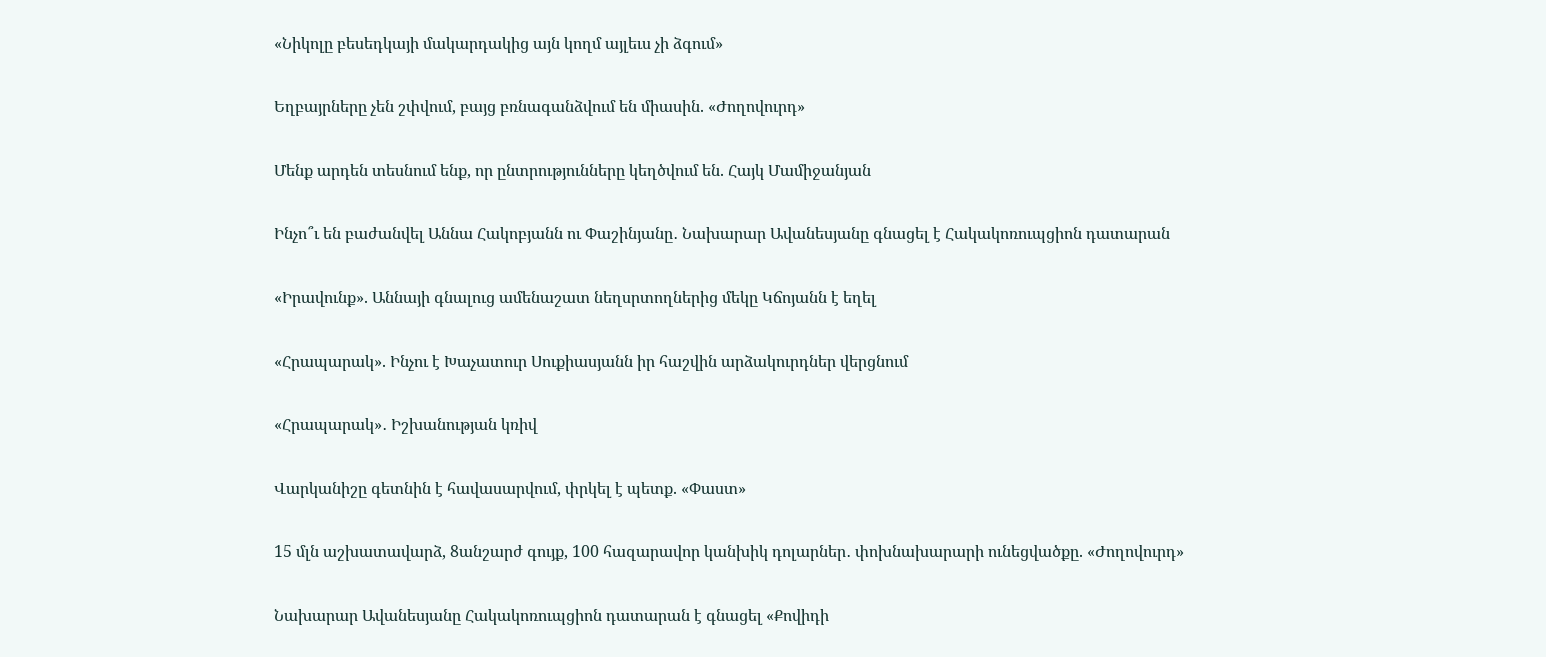«Նիկոլը բեսեդկայի մակարդակից այն կողմ այլեւս չի ձգում»

Եղբայրները չեն շփվում, բայց բռնագանձվում են միասին. «Ժողովուրդ»

Մենք արդեն տեսնում ենք, որ ընտրությունները կեղծվում են. Հայկ Մամիջանյան

Ինչո՞ւ են բաժանվել Աննա Հակոբյանն ու Փաշինյանը․ Նախարար Ավանեսյանը գնացել է Հակակոռուպցիոն դատարան

«Իրավունք». Աննայի գնալուց ամենաշատ նեղսրտողներից մեկը Կճոյանն է եղել

«Հրապարակ». Ինչու է Խաչատուր Սուքիասյանն իր հաշվին արձակուրդներ վերցնում

«Հրապարակ»․ Իշխանության կռիվ

Վարկանիշը գետնին է հավասարվում, փրկել է պետք. «Փաստ»

15 մլն աշխատավարձ, 8անշարժ գույք, 100 հազարավոր կանխիկ դոլարներ․ փոխնախարարի ունեցվածքը. «Ժողովուրդ»

Նախարար Ավանեսյանը Հակակոռուպցիոն դատարան է գնացել «Քովիդի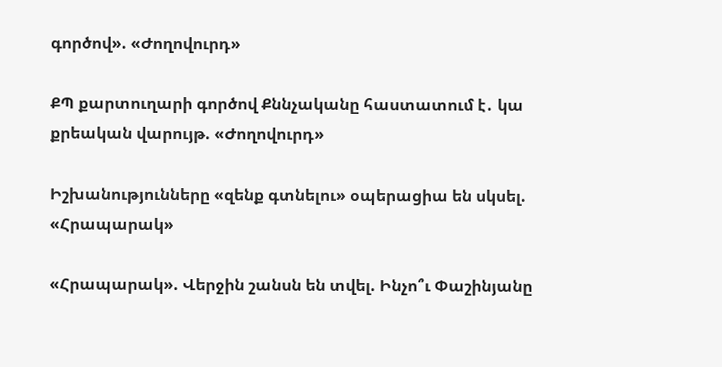գործով». «Ժողովուրդ»

ՔՊ քարտուղարի գործով Քննչականը հաստատում է․ կա քրեական վարույթ. «Ժողովուրդ»

Իշխանությունները «զենք գտնելու» օպերացիա են սկսել. «Հրապարակ»

«Հրապարակ». Վերջին շանսն են տվել. Ինչո՞ւ Փաշինյանը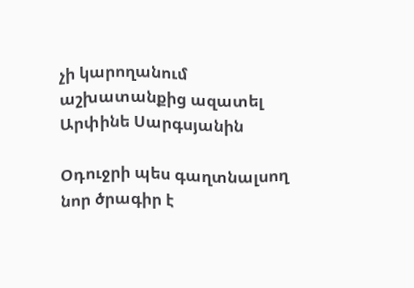չի կարողանում աշխատանքից ազատել Արփինե Սարգսյանին

Օդուջրի պես գաղտնալսող նոր ծրագիր է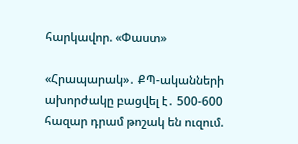հարկավոր. «Փաստ»

«Հրապարակ»․ ՔՊ-ականների ախորժակը բացվել է․ 500-600 հազար դրամ թոշակ են ուզում.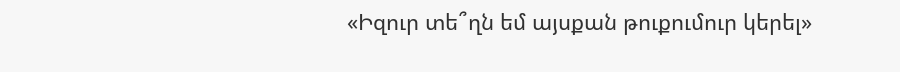«Իզուր տե՞ղն եմ այսքան թուքումուր կերել»